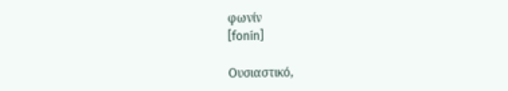φωνίν
[fonín]

Ουσιαστικό,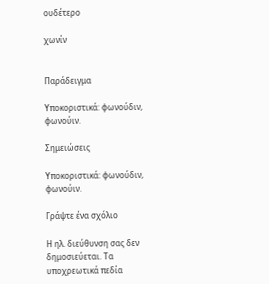ουδέτερο

χωνίν


Παράδειγμα

Υποκοριστικά: φωνούδιν, φωνούιν.

Σημειώσεις

Υποκοριστικά: φωνούδιν, φωνούιν.

Γράψτε ένα σχόλιο

Η ηλ. διεύθυνση σας δεν δημοσιεύεται. Τα υποχρεωτικά πεδία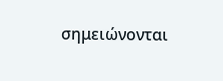σημειώνονται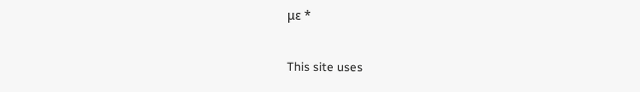με *

This site uses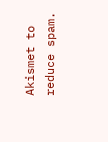Akismet to reduce spam.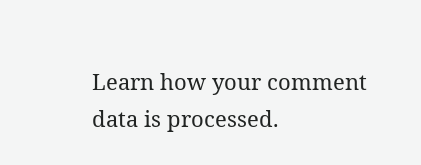Learn how your comment data is processed.